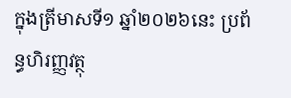ក្នុងត្រីមាសទី១ ឆ្នាំ២០២៦នេះ ប្រព័ន្ធហិរញ្ញវត្ថុ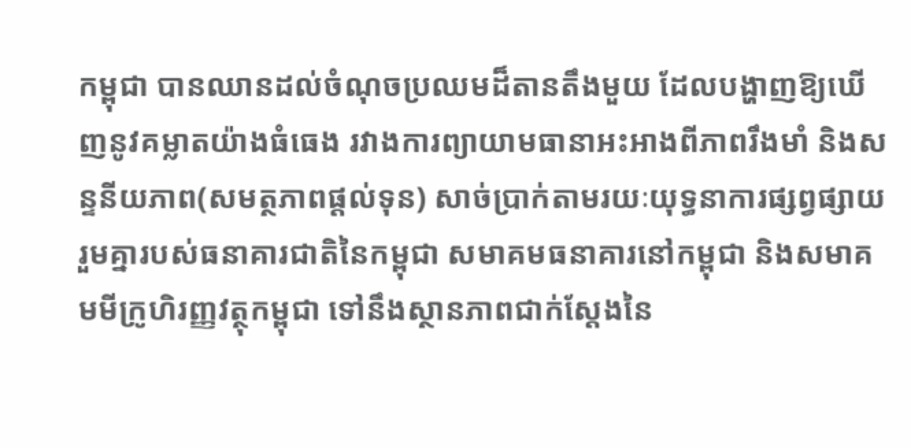កម្ពុជា បានឈានដល់ចំណុចប្រឈមដ៏តានតឹងមួយ ដែលបង្ហាញឱ្យឃើញនូវគម្លាតយ៉ាងធំធេង រវាងការព្យាយាមធានាអះអាងពីភាពរឹងមាំ និងសន្ទនីយភាព(សមត្ថភាពផ្តល់ទុន) សាច់ប្រាក់តាមរយៈយុទ្ធនាការផ្សព្វផ្សាយរួមគ្នារបស់ធនាគារជាតិនៃកម្ពុជា សមាគមធនាគារនៅកម្ពុជា និងសមាគមមីក្រូហិរញ្ញវត្ថុកម្ពុជា ទៅនឹងស្ថានភាពជាក់ស្តែងនៃ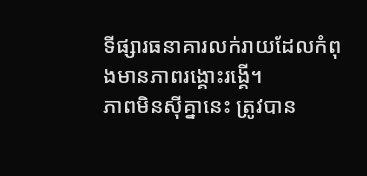ទីផ្សារធនាគារលក់រាយដែលកំពុងមានភាពរង្គោះរង្គើ។
ភាពមិនស៊ីគ្នានេះ ត្រូវបាន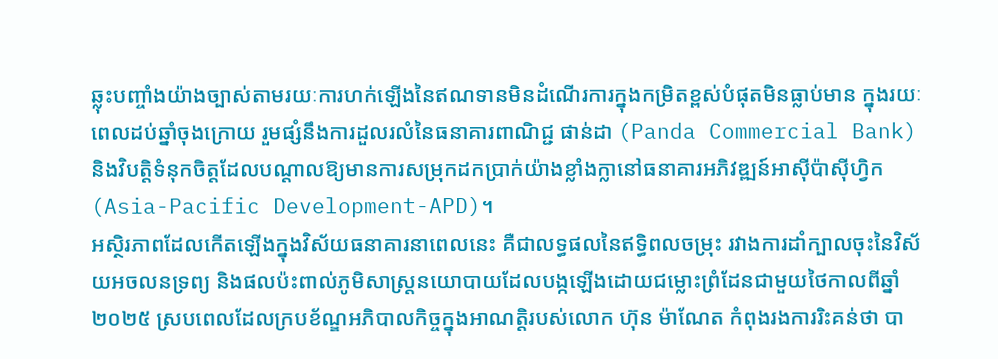ឆ្លុះបញ្ចាំងយ៉ាងច្បាស់តាមរយៈការហក់ឡើងនៃឥណទានមិនដំណើរការក្នុងកម្រិតខ្ពស់បំផុតមិនធ្លាប់មាន ក្នុងរយៈពេលដប់ឆ្នាំចុងក្រោយ រួមផ្សំនឹងការដួលរលំនៃធនាគារពាណិជ្ជ ផាន់ដា (Panda Commercial Bank) និងវិបត្តិទំនុកចិត្តដែលបណ្ដាលឱ្យមានការសម្រុកដកប្រាក់យ៉ាងខ្លាំងក្លានៅធនាគារអភិវឌ្ឍន៍អាស៊ីប៉ាស៊ីហ្វិក (Asia-Pacific Development-APD)។
អស្ថិរភាពដែលកើតឡើងក្នុងវិស័យធនាគារនាពេលនេះ គឺជាលទ្ធផលនៃឥទ្ធិពលចម្រុះ រវាងការដាំក្បាលចុះនៃវិស័យអចលនទ្រព្យ និងផលប៉ះពាល់ភូមិសាស្ត្រនយោបាយដែលបង្កឡើងដោយជម្លោះព្រំដែនជាមួយថៃកាលពីឆ្នាំ២០២៥ ស្របពេលដែលក្របខ័ណ្ឌអភិបាលកិច្ចក្នុងអាណត្តិរបស់លោក ហ៊ុន ម៉ាណែត កំពុងរងការរិះគន់ថា បា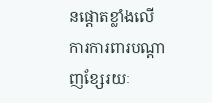នផ្ដោតខ្លាំងលើការការពារបណ្តាញខ្សែរយៈ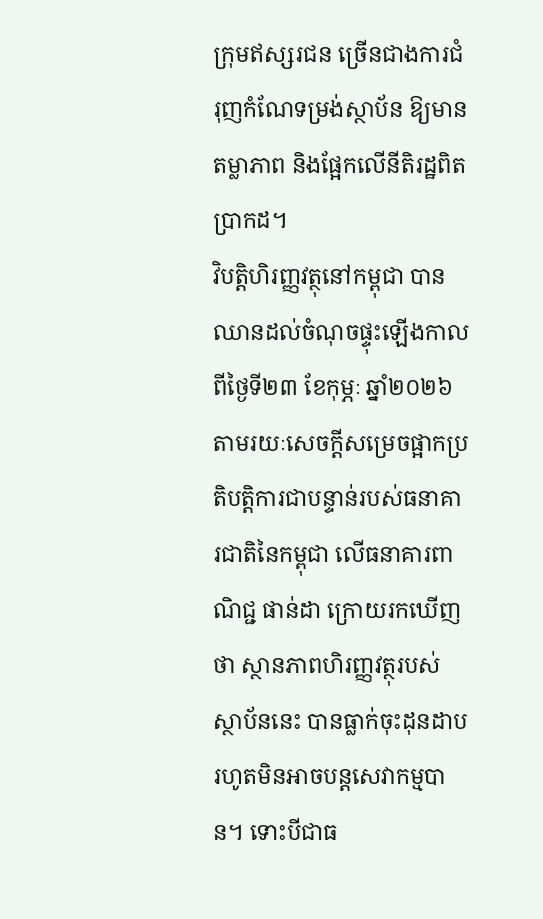ក្រុមឥស្សរជន ច្រើនជាងការជំរុញកំណែទម្រង់ស្ថាប័ន ឱ្យមានតម្លាភាព និងផ្អែកលើនីតិរដ្ឋពិតប្រាកដ។
វិបត្តិហិរញ្ញវត្ថុនៅកម្ពុជា បានឈានដល់ចំណុចផ្ទុះឡើងកាលពីថ្ងៃទី២៣ ខែកុម្ភៈ ឆ្នាំ២០២៦ តាមរយៈសេចក្តីសម្រេចផ្អាកប្រតិបត្តិការជាបន្ទាន់របស់ធនាគារជាតិនៃកម្ពុជា លើធនាគារពាណិជ្ជ ផាន់ដា ក្រោយរកឃើញថា ស្ថានភាពហិរញ្ញវត្ថុរបស់ស្ថាប័ននេះ បានធ្លាក់ចុះដុនដាបរហូតមិនអាចបន្តសេវាកម្មបាន។ ទោះបីជាធ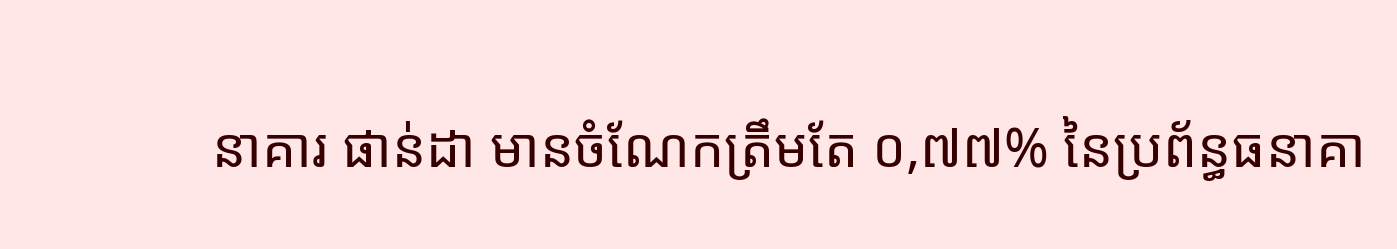នាគារ ផាន់ដា មានចំណែកត្រឹមតែ ០,៧៧% នៃប្រព័ន្ធធនាគា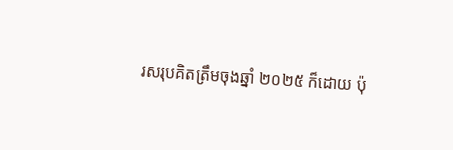រសរុបគិតត្រឹមចុងឆ្នាំ ២០២៥ ក៏ដោយ ប៉ុ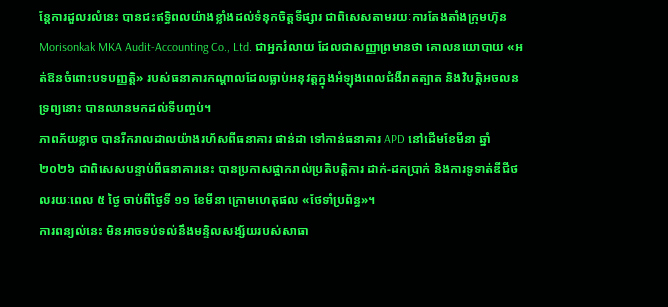ន្តែការដួលរលំនេះ បានជះឥទ្ធិពលយ៉ាងខ្លាំងដល់ទំនុកចិត្តទីផ្សារ ជាពិសេសតាមរយៈការតែងតាំងក្រុមហ៊ុន Morisonkak MKA Audit-Accounting Co., Ltd. ជាអ្នករំលាយ ដែលជាសញ្ញាព្រមានថា គោលនយោបាយ «អត់ឱនចំពោះបទបញ្ញត្តិ» របស់ធនាគារកណ្តាលដែលធ្លាប់អនុវត្តក្នុងអំឡុងពេលជំងឺរាតត្បាត និងវិបត្តិអចលនទ្រព្យនោះ បានឈានមកដល់ទីបញ្ចប់។
ភាពភ័យខ្លាច បានរីករាលដាលយ៉ាងរហ័សពីធនាគារ ផាន់ដា ទៅកាន់ធនាគារ APD នៅដើមខែមីនា ឆ្នាំ ២០២៦ ជាពិសេសបន្ទាប់ពីធនាគារនេះ បានប្រកាសផ្អាករាល់ប្រតិបត្តិការ ដាក់-ដកប្រាក់ និងការទូទាត់ឌីជីថលរយៈពេល ៥ ថ្ងៃ ចាប់ពីថ្ងៃទី ១១ ខែមីនា ក្រោមហេតុផល «ថែទាំប្រព័ន្ធ»។
ការពន្យល់នេះ មិនអាចទប់ទល់នឹងមន្ទិលសង្ស័យរបស់សាធា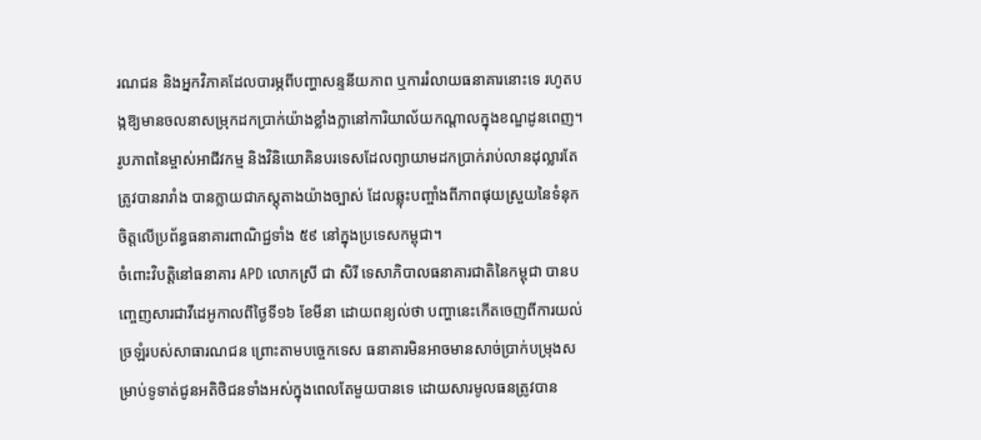រណជន និងអ្នកវិភាគដែលបារម្ភពីបញ្ហាសន្ទនីយភាព ឬការរំលាយធនាគារនោះទេ រហូតបង្កឱ្យមានចលនាសម្រុកដកប្រាក់យ៉ាងខ្លាំងក្លានៅការិយាល័យកណ្តាលក្នុងខណ្ឌដូនពេញ។
រូបភាពនៃម្ចាស់អាជីវកម្ម និងវិនិយោគិនបរទេសដែលព្យាយាមដកប្រាក់រាប់លានដុល្លារតែត្រូវបានរារាំង បានក្លាយជាភស្តុតាងយ៉ាងច្បាស់ ដែលឆ្លុះបញ្ចាំងពីភាពផុយស្រួយនៃទំនុកចិត្តលើប្រព័ន្ធធនាគារពាណិជ្ជទាំង ៥៩ នៅក្នុងប្រទេសកម្ពុជា។
ចំពោះវិបត្តិនៅធនាគារ APD លោកស្រី ជា សិរី ទេសាភិបាលធនាគារជាតិនៃកម្ពុជា បានបញ្ចេញសារជាវីដេអូកាលពីថ្ងៃទី១៦ ខែមីនា ដោយពន្យល់ថា បញ្ហានេះកើតចេញពីការយល់ច្រឡំរបស់សាធារណជន ព្រោះតាមបច្ចេកទេស ធនាគារមិនអាចមានសាច់ប្រាក់បម្រុងសម្រាប់ទូទាត់ជូនអតិថិជនទាំងអស់ក្នុងពេលតែមួយបានទេ ដោយសារមូលធនត្រូវបាន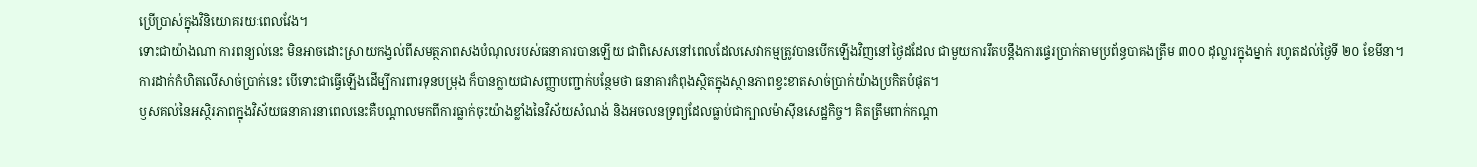ប្រើប្រាស់ក្នុងវិនិយោគរយៈពេលវែង។
ទោះជាយ៉ាងណា ការពន្យល់នេះ មិនអាចដោះស្រាយកង្វល់ពីសមត្ថភាពសងបំណុលរបស់ធនាគារបានឡើយ ជាពិសេសនៅពេលដែលសេវាកម្មត្រូវបានបើកឡើងវិញនៅថ្ងៃដដែល ជាមួយការរឹតបន្តឹងការផ្ទេរប្រាក់តាមប្រព័ន្ធបាគងត្រឹម ៣០០ ដុល្លារក្នុងម្នាក់ រហូតដល់ថ្ងៃទី ២០ ខែមីនា។
ការដាក់កំហិតលើសាច់ប្រាក់នេះ បើទោះជាធ្វើឡើងដើម្បីការពារទុនបម្រុង ក៏បានក្លាយជាសញ្ញាបញ្ជាក់បន្ថែមថា ធនាគារកំពុងស្ថិតក្នុងស្ថានភាពខ្វះខាតសាច់ប្រាក់យ៉ាងប្រកិតបំផុត។
ឫសគល់នៃអស្ថិរភាពក្នុងវិស័យធនាគារនាពេលនេះគឺបណ្តាលមកពីការធ្លាក់ចុះយ៉ាងខ្លាំងនៃវិស័យសំណង់ និងអចលនទ្រព្យដែលធ្លាប់ជាក្បាលម៉ាស៊ីនសេដ្ឋកិច្ច។ គិតត្រឹមពាក់កណ្តា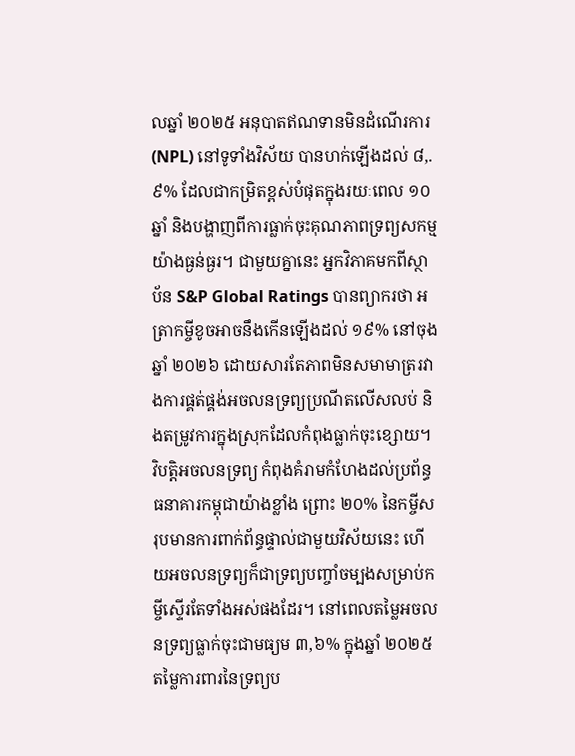លឆ្នាំ ២០២៥ អនុបាតឥណទានមិនដំណើរការ (NPL) នៅទូទាំងវិស័យ បានហក់ឡើងដល់ ៨,.៩% ដែលជាកម្រិតខ្ពស់បំផុតក្នុងរយៈពេល ១០ ឆ្នាំ និងបង្ហាញពីការធ្លាក់ចុះគុណភាពទ្រព្យសកម្មយ៉ាងធ្ងន់ធ្ងរ។ ជាមួយគ្នានេះ អ្នកវិភាគមកពីស្ថាប័ន S&P Global Ratings បានព្យាករថា អត្រាកម្ចីខូចអាចនឹងកើនឡើងដល់ ១៩% នៅចុងឆ្នាំ ២០២៦ ដោយសារតែភាពមិនសមាមាត្ររវាងការផ្គត់ផ្គង់អចលនទ្រព្យប្រណីតលើសលប់ និងតម្រូវការក្នុងស្រុកដែលកំពុងធ្លាក់ចុះខ្សោយ។
វិបត្តិអចលនទ្រព្យ កំពុងគំរាមកំហែងដល់ប្រព័ន្ធធនាគារកម្ពុជាយ៉ាងខ្លាំង ព្រោះ ២០% នៃកម្ចីសរុបមានការពាក់ព័ន្ធផ្ទាល់ជាមួយវិស័យនេះ ហើយអចលនទ្រព្យក៏ជាទ្រព្យបញ្ចាំចម្បងសម្រាប់កម្ចីស្ទើរតែទាំងអស់ផងដែរ។ នៅពេលតម្លៃអចលនទ្រព្យធ្លាក់ចុះជាមធ្យម ៣,៦% ក្នុងឆ្នាំ ២០២៥ តម្លៃការពារនៃទ្រព្យប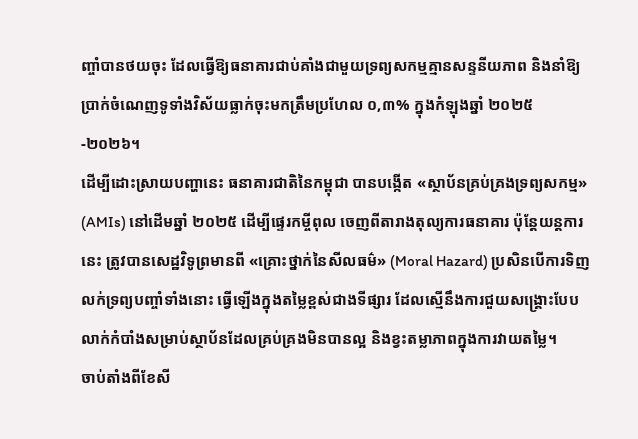ញ្ចាំបានថយចុះ ដែលធ្វើឱ្យធនាគារជាប់គាំងជាមួយទ្រព្យសកម្មគ្មានសន្ទនីយភាព និងនាំឱ្យប្រាក់ចំណេញទូទាំងវិស័យធ្លាក់ចុះមកត្រឹមប្រហែល ០,៣% ក្នុងកំឡុងឆ្នាំ ២០២៥-២០២៦។
ដើម្បីដោះស្រាយបញ្ហានេះ ធនាគារជាតិនៃកម្ពុជា បានបង្កើត «ស្ថាប័នគ្រប់គ្រងទ្រព្យសកម្ម» (AMIs) នៅដើមឆ្នាំ ២០២៥ ដើម្បីផ្ទេរកម្ចីពុល ចេញពីតារាងតុល្យការធនាគារ ប៉ុន្តែយន្តការនេះ ត្រូវបានសេដ្ឋវិទូព្រមានពី «គ្រោះថ្នាក់នៃសីលធម៌» (Moral Hazard) ប្រសិនបើការទិញលក់ទ្រព្យបញ្ចាំទាំងនោះ ធ្វើឡើងក្នុងតម្លៃខ្ពស់ជាងទីផ្សារ ដែលស្មើនឹងការជួយសង្គ្រោះបែបលាក់កំបាំងសម្រាប់ស្ថាប័នដែលគ្រប់គ្រងមិនបានល្អ និងខ្វះតម្លាភាពក្នុងការវាយតម្លៃ។
ចាប់តាំងពីខែសី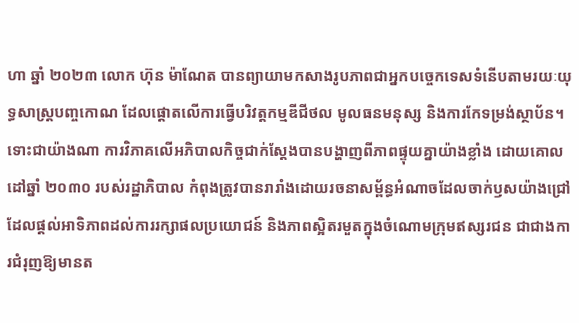ហា ឆ្នាំ ២០២៣ លោក ហ៊ុន ម៉ាណែត បានព្យាយាមកសាងរូបភាពជាអ្នកបច្ចេកទេសទំនើបតាមរយៈយុទ្ធសាស្ត្របញ្ចកោណ ដែលផ្ដោតលើការធ្វើបរិវត្តកម្មឌីជីថល មូលធនមនុស្ស និងការកែទម្រង់ស្ថាប័ន។ ទោះជាយ៉ាងណា ការវិភាគលើអភិបាលកិច្ចជាក់ស្តែងបានបង្ហាញពីភាពផ្ទុយគ្នាយ៉ាងខ្លាំង ដោយគោលដៅឆ្នាំ ២០៣០ របស់រដ្ឋាភិបាល កំពុងត្រូវបានរារាំងដោយរចនាសម្ព័ន្ធអំណាចដែលចាក់ឫសយ៉ាងជ្រៅ ដែលផ្តល់អាទិភាពដល់ការរក្សាផលប្រយោជន៍ និងភាពស្អិតរមួតក្នុងចំណោមក្រុមឥស្សរជន ជាជាងការជំរុញឱ្យមានត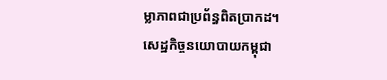ម្លាភាពជាប្រព័ន្ធពិតប្រាកដ។
សេដ្ឋកិច្ចនយោបាយកម្ពុជា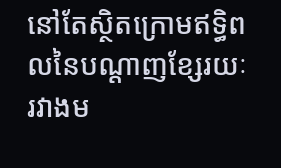នៅតែស្ថិតក្រោមឥទ្ធិពលនៃបណ្តាញខ្សែរយៈរវាងម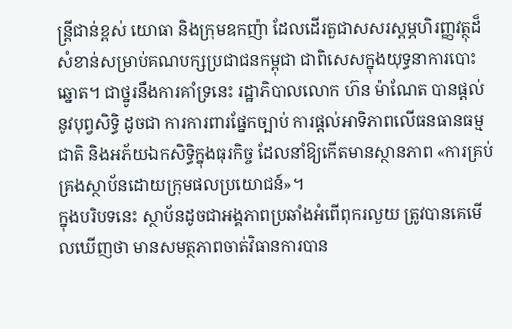ន្ត្រីជាន់ខ្ពស់ យោធា និងក្រុមឧកញ៉ា ដែលដើរតួជាសសរស្តម្ភហិរញ្ញវត្ថុដ៏សំខាន់សម្រាប់គណបក្សប្រជាជនកម្ពុជា ជាពិសេសក្នុងយុទ្ធនាការបោះឆ្នោត។ ជាថ្នូរនឹងការគាំទ្រនេះ រដ្ឋាភិបាលលោក ហ៊ន ម៉ាណែត បានផ្តល់នូវបុព្វសិទ្ធិ ដូចជា ការការពារផ្នែកច្បាប់ ការផ្ដល់អាទិភាពលើធនធានធម្មជាតិ និងអភ័យឯកសិទ្ធិក្នុងធុរកិច្ច ដែលនាំឱ្យកើតមានស្ថានភាព «ការគ្រប់គ្រងស្ថាប័នដោយក្រុមផលប្រយោជន៍»។
ក្នុងបរិបទនេះ ស្ថាប័នដូចជាអង្គភាពប្រឆាំងអំពើពុករលួយ ត្រូវបានគេមើលឃើញថា មានសមត្ថភាពចាត់វិធានការបាន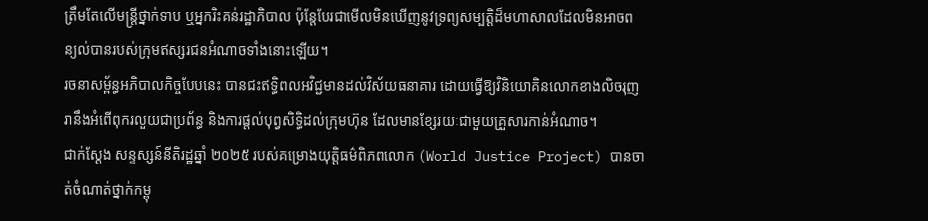ត្រឹមតែលើមន្ត្រីថ្នាក់ទាប ឬអ្នករិះគន់រដ្ឋាភិបាល ប៉ុន្តែបែរជាមើលមិនឃើញនូវទ្រព្យសម្បត្តិដ៏មហាសាលដែលមិនអាចពន្យល់បានរបស់ក្រុមឥស្សរជនអំណាចទាំងនោះឡើយ។
រចនាសម្ព័ន្ធអភិបាលកិច្ចបែបនេះ បានជះឥទ្ធិពលអវិជ្ជមានដល់វិស័យធនាគារ ដោយធ្វើឱ្យវិនិយោគិនលោកខាងលិចរុញរានឹងអំពើពុករលួយជាប្រព័ន្ធ និងការផ្តល់បុព្វសិទ្ធិដល់ក្រុមហ៊ុន ដែលមានខ្សែរយៈជាមួយគ្រួសារកាន់អំណាច។
ជាក់ស្តែង សន្ទស្សន៍នីតិរដ្ឋឆ្នាំ ២០២៥ របស់គម្រោងយុត្តិធម៌ពិភពលោក (World Justice Project) បានចាត់ចំណាត់ថ្នាក់កម្ពុ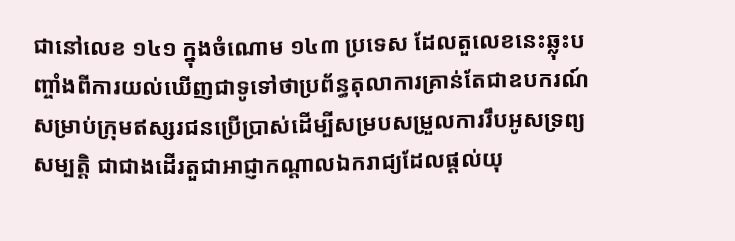ជានៅលេខ ១៤១ ក្នុងចំណោម ១៤៣ ប្រទេស ដែលតួលេខនេះឆ្លុះបញ្ចាំងពីការយល់ឃើញជាទូទៅថាប្រព័ន្ធតុលាការគ្រាន់តែជាឧបករណ៍សម្រាប់ក្រុមឥស្សរជនប្រើប្រាស់ដើម្បីសម្របសម្រួលការរឹបអូសទ្រព្យសម្បត្តិ ជាជាងដើរតួជាអាជ្ញាកណ្តាលឯករាជ្យដែលផ្តល់យុ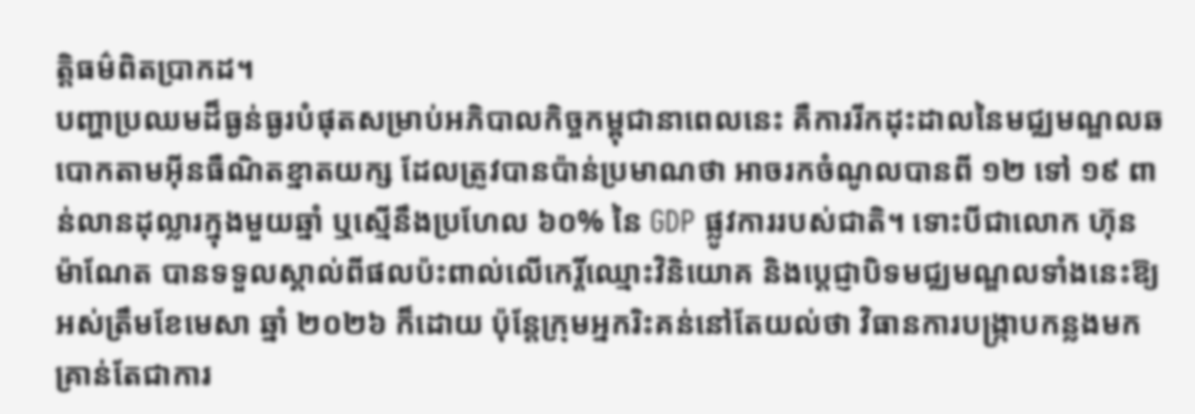ត្តិធម៌ពិតប្រាកដ។
បញ្ហាប្រឈមដ៏ធ្ងន់ធ្ងរបំផុតសម្រាប់អភិបាលកិច្ចកម្ពុជានាពេលនេះ គឺការរីកដុះដាលនៃមជ្ឈមណ្ឌលឆបោកតាមអ៊ីនធឺណិតខ្នាតយក្ស ដែលត្រូវបានប៉ាន់ប្រមាណថា អាចរកចំណូលបានពី ១២ ទៅ ១៩ ពាន់លានដុល្លារក្នុងមួយឆ្នាំ ឬស្មើនឹងប្រហែល ៦០% នៃ GDP ផ្លូវការរបស់ជាតិ។ ទោះបីជាលោក ហ៊ុន ម៉ាណែត បានទទួលស្គាល់ពីផលប៉ះពាល់លើកេរ្តិ៍ឈ្មោះវិនិយោគ និងប្ដេជ្ញាបិទមជ្ឈមណ្ឌលទាំងនេះឱ្យអស់ត្រឹមខែមេសា ឆ្នាំ ២០២៦ ក៏ដោយ ប៉ុន្តែក្រុមអ្នករិះគន់នៅតែយល់ថា វិធានការបង្ក្រាបកន្លងមកគ្រាន់តែជាការ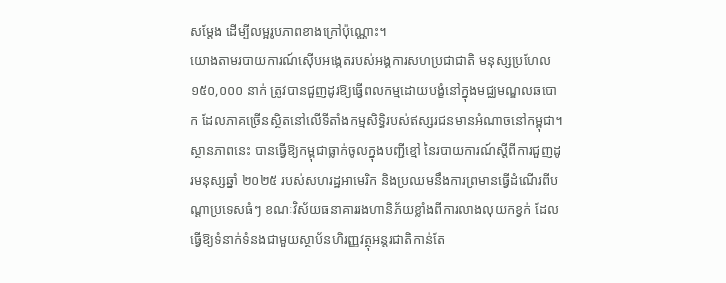សម្តែង ដើម្បីលម្អរូបភាពខាងក្រៅប៉ុណ្ណោះ។
យោងតាមរបាយការណ៍ស៊ើបអង្កេតរបស់អង្គការសហប្រជាជាតិ មនុស្សប្រហែល ១៥០,០០០ នាក់ ត្រូវបានជួញដូរឱ្យធ្វើពលកម្មដោយបង្ខំនៅក្នុងមជ្ឈមណ្ឌលឆបោក ដែលភាគច្រើនស្ថិតនៅលើទីតាំងកម្មសិទ្ធិរបស់ឥស្សរជនមានអំណាចនៅកម្ពុជា។
ស្ថានភាពនេះ បានធ្វើឱ្យកម្ពុជាធ្លាក់ចូលក្នុងបញ្ជីខ្មៅ នៃរបាយការណ៍ស្តីពីការជួញដូរមនុស្សឆ្នាំ ២០២៥ របស់សហរដ្ឋអាមេរិក និងប្រឈមនឹងការព្រមានធ្វើដំណើរពីបណ្តាប្រទេសធំៗ ខណៈវិស័យធនាគាររងហានិភ័យខ្លាំងពីការលាងលុយកខ្វក់ ដែលធ្វើឱ្យទំនាក់ទំនងជាមួយស្ថាប័នហិរញ្ញវត្ថុអន្តរជាតិកាន់តែ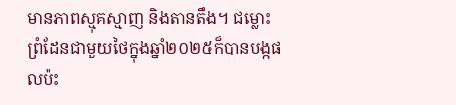មានភាពស្មុគស្មាញ និងតានតឹង។ ជម្លោះព្រំដែនជាមួយថៃក្នុងឆ្នាំ២០២៥ក៏បានបង្កផលប៉ះ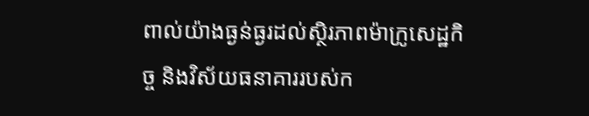ពាល់យ៉ាងធ្ងន់ធ្ងរដល់ស្ថិរភាពម៉ាក្រូសេដ្ឋកិច្ច និងវិស័យធនាគាររបស់ក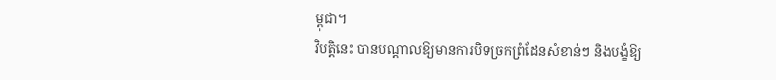ម្ពុជា។
វិបត្តិនេះ បានបណ្តាលឱ្យមានការបិទច្រកព្រំដែនសំខាន់ៗ និងបង្ខំឱ្យ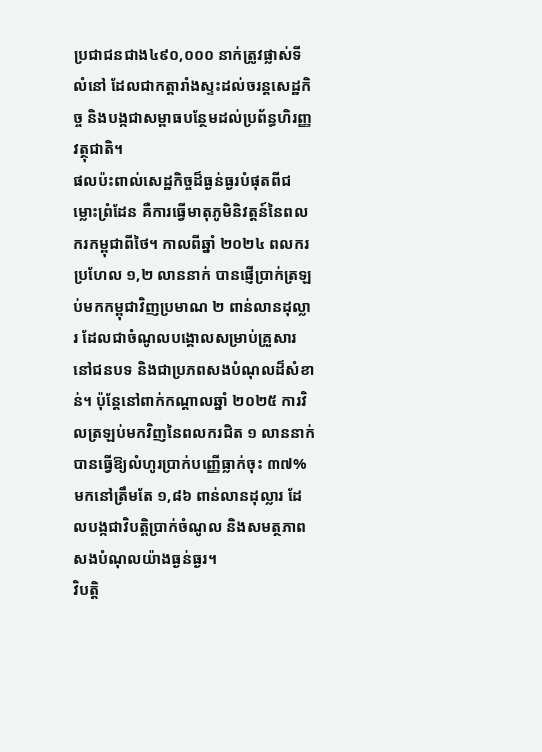ប្រជាជនជាង៤៩០,០០០ នាក់ត្រូវផ្លាស់ទីលំនៅ ដែលជាកត្តារាំងស្ទះដល់ចរន្តសេដ្ឋកិច្ច និងបង្កជាសម្ពាធបន្ថែមដល់ប្រព័ន្ធហិរញ្ញវត្ថុជាតិ។
ផលប៉ះពាល់សេដ្ឋកិច្ចដ៏ធ្ងន់ធ្ងរបំផុតពីជម្លោះព្រំដែន គឺការធ្វើមាតុភូមិនិវត្តន៍នៃពលករកម្ពុជាពីថៃ។ កាលពីឆ្នាំ ២០២៤ ពលករប្រហែល ១,២ លាននាក់ បានផ្ញើប្រាក់ត្រឡប់មកកម្ពុជាវិញប្រមាណ ២ ពាន់លានដុល្លារ ដែលជាចំណូលបង្គោលសម្រាប់គ្រួសារនៅជនបទ និងជាប្រភពសងបំណុលដ៏សំខាន់។ ប៉ុន្តែនៅពាក់កណ្តាលឆ្នាំ ២០២៥ ការវិលត្រឡប់មកវិញនៃពលករជិត ១ លាននាក់ បានធ្វើឱ្យលំហូរប្រាក់បញ្ញើធ្លាក់ចុះ ៣៧% មកនៅត្រឹមតែ ១,៨៦ ពាន់លានដុល្លារ ដែលបង្កជាវិបត្តិប្រាក់ចំណូល និងសមត្ថភាពសងបំណុលយ៉ាងធ្ងន់ធ្ងរ។
វិបត្តិ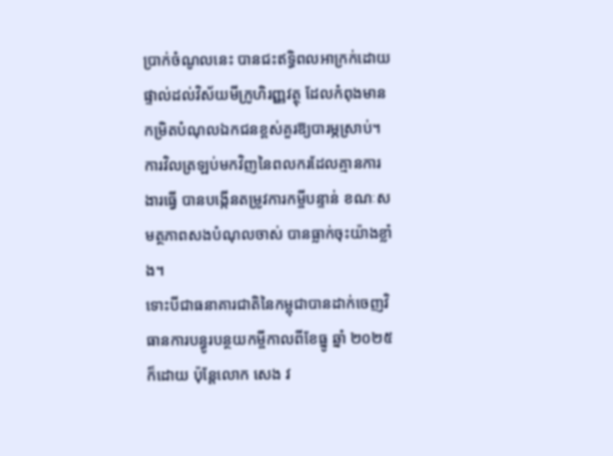ប្រាក់ចំណូលនេះ បានជះឥទ្ធិពលអាក្រក់ដោយផ្ទាល់ដល់វិស័យមីក្រូហិរញ្ញវត្ថុ ដែលកំពុងមានកម្រិតបំណុលឯកជនខ្ពស់គួរឱ្យបារម្ភស្រាប់។ ការវិលត្រឡប់មកវិញនៃពលករដែលគ្មានការងារធ្វើ បានបង្កើនតម្រូវការកម្ចីបន្ទាន់ ខណៈសមត្ថភាពសងបំណុលចាស់ បានធ្លាក់ចុះយ៉ាងខ្លាំង។
ទោះបីជាធនាគារជាតិនៃកម្ពុជាបានដាក់ចេញវិធានការបន្ធូរបន្ថយកម្ចីកាលពីខែធ្នូ ឆ្នាំ ២០២៥ ក៏ដោយ ប៉ុន្តែលោក សេង វ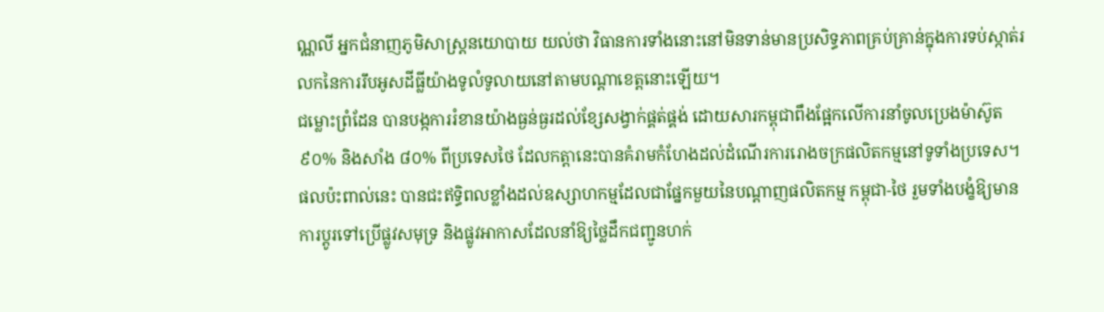ណ្ណលី អ្នកជំនាញភូមិសាស្ត្រនយោបាយ យល់ថា វិធានការទាំងនោះនៅមិនទាន់មានប្រសិទ្ធភាពគ្រប់គ្រាន់ក្នុងការទប់ស្កាត់រលកនៃការរឹបអូសដីធ្លីយ៉ាងទូលំទូលាយនៅតាមបណ្តាខេត្តនោះឡើយ។
ជម្លោះព្រំដែន បានបង្កការរំខានយ៉ាងធ្ងន់ធ្ងរដល់ខ្សែសង្វាក់ផ្គត់ផ្គង់ ដោយសារកម្ពុជាពឹងផ្អែកលើការនាំចូលប្រេងម៉ាស៊ូត ៩០% និងសាំង ៨០% ពីប្រទេសថៃ ដែលកត្តានេះបានគំរាមកំហែងដល់ដំណើរការរោងចក្រផលិតកម្មនៅទូទាំងប្រទេស។ ផលប៉ះពាល់នេះ បានជះឥទ្ធិពលខ្លាំងដល់ឧស្សាហកម្មដែលជាផ្នែកមួយនៃបណ្តាញផលិតកម្ម កម្ពុជា-ថៃ រួមទាំងបង្ខំឱ្យមានការប្តូរទៅប្រើផ្លូវសមុទ្រ និងផ្លូវអាកាសដែលនាំឱ្យថ្លៃដឹកជញ្ជូនហក់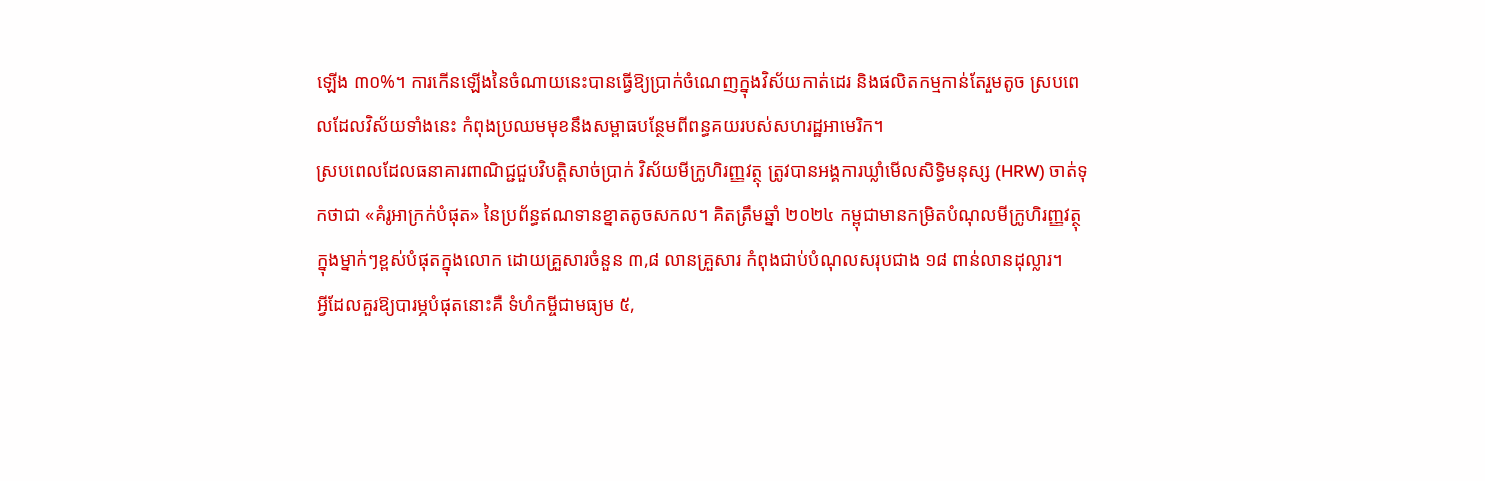ឡើង ៣០%។ ការកើនឡើងនៃចំណាយនេះបានធ្វើឱ្យប្រាក់ចំណេញក្នុងវិស័យកាត់ដេរ និងផលិតកម្មកាន់តែរួមតូច ស្របពេលដែលវិស័យទាំងនេះ កំពុងប្រឈមមុខនឹងសម្ពាធបន្ថែមពីពន្ធគយរបស់សហរដ្ឋអាមេរិក។
ស្របពេលដែលធនាគារពាណិជ្ជជួបវិបត្តិសាច់ប្រាក់ វិស័យមីក្រូហិរញ្ញវត្ថុ ត្រូវបានអង្គការឃ្លាំមើលសិទ្ធិមនុស្ស (HRW) ចាត់ទុកថាជា «គំរូអាក្រក់បំផុត» នៃប្រព័ន្ធឥណទានខ្នាតតូចសកល។ គិតត្រឹមឆ្នាំ ២០២៤ កម្ពុជាមានកម្រិតបំណុលមីក្រូហិរញ្ញវត្ថុក្នុងម្នាក់ៗខ្ពស់បំផុតក្នុងលោក ដោយគ្រួសារចំនួន ៣,៨ លានគ្រួសារ កំពុងជាប់បំណុលសរុបជាង ១៨ ពាន់លានដុល្លារ។
អ្វីដែលគួរឱ្យបារម្ភបំផុតនោះគឺ ទំហំកម្ចីជាមធ្យម ៥,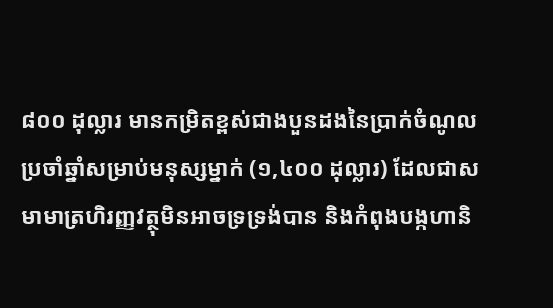៨០០ ដុល្លារ មានកម្រិតខ្ពស់ជាងបួនដងនៃប្រាក់ចំណូលប្រចាំឆ្នាំសម្រាប់មនុស្សម្នាក់ (១,៤០០ ដុល្លារ) ដែលជាសមាមាត្រហិរញ្ញវត្ថុមិនអាចទ្រទ្រង់បាន និងកំពុងបង្កហានិ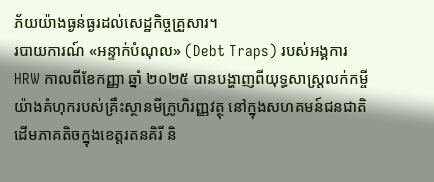ភ័យយ៉ាងធ្ងន់ធ្ងរដល់សេដ្ឋកិច្ចគ្រួសារ។
របាយការណ៍ «អន្ទាក់បំណុល» (Debt Traps) របស់អង្គការ HRW កាលពីខែកញ្ញា ឆ្នាំ ២០២៥ បានបង្ហាញពីយុទ្ធសាស្ត្រលក់កម្ចីយ៉ាងគំហុករបស់គ្រឹះស្ថានមីក្រូហិរញ្ញវត្ថុ នៅក្នុងសហគមន៍ជនជាតិដើមភាគតិចក្នុងខេត្តរតនគិរី និ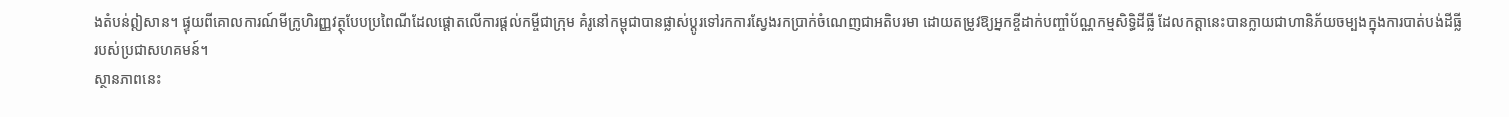ងតំបន់ឦសាន។ ផ្ទុយពីគោលការណ៍មីក្រូហិរញ្ញវត្ថុបែបប្រពៃណីដែលផ្តោតលើការផ្តល់កម្ចីជាក្រុម គំរូនៅកម្ពុជាបានផ្លាស់ប្តូរទៅរកការស្វែងរកប្រាក់ចំណេញជាអតិបរមា ដោយតម្រូវឱ្យអ្នកខ្ចីដាក់បញ្ចាំប័ណ្ណកម្មសិទ្ធិដីធ្លី ដែលកត្តានេះបានក្លាយជាហានិភ័យចម្បងក្នុងការបាត់បង់ដីធ្លីរបស់ប្រជាសហគមន៍។
ស្ថានភាពនេះ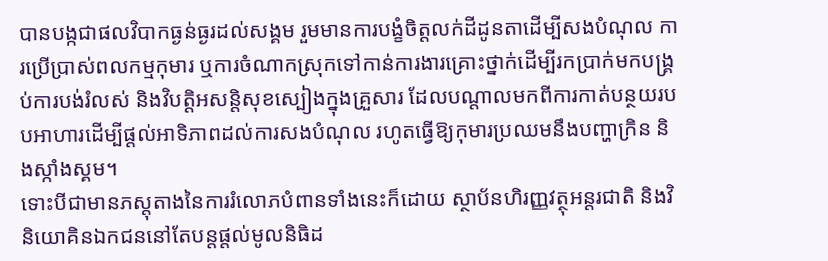បានបង្កជាផលវិបាកធ្ងន់ធ្ងរដល់សង្គម រួមមានការបង្ខំចិត្តលក់ដីដូនតាដើម្បីសងបំណុល ការប្រើប្រាស់ពលកម្មកុមារ ឬការចំណាកស្រុកទៅកាន់ការងារគ្រោះថ្នាក់ដើម្បីរកប្រាក់មកបង្គ្រប់ការបង់រំលស់ និងវិបត្តិអសន្តិសុខស្បៀងក្នុងគ្រួសារ ដែលបណ្តាលមកពីការកាត់បន្ថយរបបអាហារដើម្បីផ្តល់អាទិភាពដល់ការសងបំណុល រហូតធ្វើឱ្យកុមារប្រឈមនឹងបញ្ហាក្រិន និងស្កាំងស្គម។
ទោះបីជាមានភស្តុតាងនៃការរំលោភបំពានទាំងនេះក៏ដោយ ស្ថាប័នហិរញ្ញវត្ថុអន្តរជាតិ និងវិនិយោគិនឯកជននៅតែបន្តផ្តល់មូលនិធិដ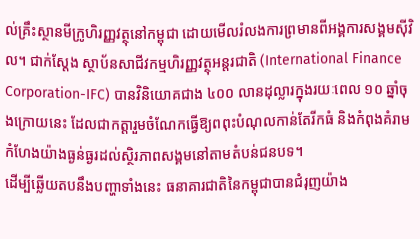ល់គ្រឹះស្ថានមីក្រូហិរញ្ញវត្ថុនៅកម្ពុជា ដោយមើលរំលងការព្រមានពីអង្គការសង្គមស៊ីវិល។ ជាក់ស្តែង ស្ថាប័នសាជីវកម្មហិរញ្ញវត្ថុអន្តរជាតិ (International Finance Corporation-IFC) បានវិនិយោគជាង ៤០០ លានដុល្លារក្នុងរយៈពេល ១០ ឆ្នាំចុងក្រោយនេះ ដែលជាកត្តារួមចំណែកធ្វើឱ្យពពុះបំណុលកាន់តែរីកធំ និងកំពុងគំរាមកំហែងយ៉ាងធ្ងន់ធ្ងរដល់ស្ថិរភាពសង្គមនៅតាមតំបន់ជនបទ។
ដើម្បីឆ្លើយតបនឹងបញ្ហាទាំងនេះ ធនាគារជាតិនៃកម្ពុជាបានជំរុញយ៉ាង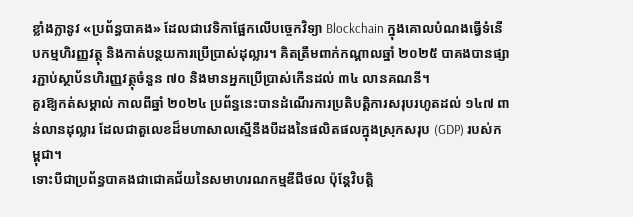ខ្លាំងក្លានូវ «ប្រព័ន្ធបាគង» ដែលជាវេទិកាផ្អែកលើបច្ចេកវិទ្យា Blockchain ក្នុងគោលបំណងធ្វើទំនើបកម្មហិរញ្ញវត្ថុ និងកាត់បន្ថយការប្រើប្រាស់ដុល្លារ។ គិតត្រឹមពាក់កណ្តាលឆ្នាំ ២០២៥ បាគងបានផ្សារភ្ជាប់ស្ថាប័នហិរញ្ញវត្ថុចំនួន ៧០ និងមានអ្នកប្រើប្រាស់កើនដល់ ៣៤ លានគណនី។
គួរឱ្យកត់សម្គាល់ កាលពីឆ្នាំ ២០២៤ ប្រព័ន្ធនេះបានដំណើរការប្រតិបត្តិការសរុបរហូតដល់ ១៤៧ ពាន់លានដុល្លារ ដែលជាតួលេខដ៏មហាសាលស្មើនឹងបីដងនៃផលិតផលក្នុងស្រុកសរុប (GDP) របស់កម្ពុជា។
ទោះបីជាប្រព័ន្ធបាគងជាជោគជ័យនៃសមាហរណកម្មឌីជីថល ប៉ុន្តែវិបត្តិ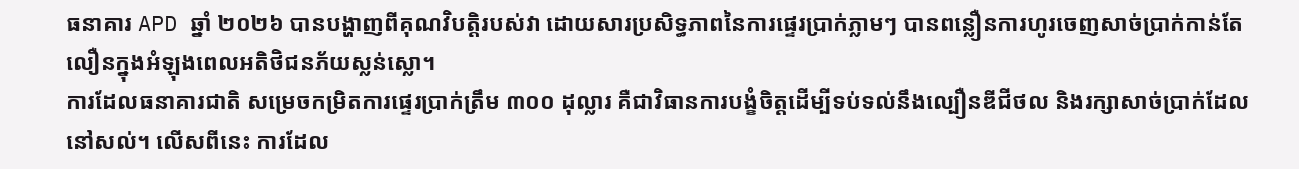ធនាគារ APD ឆ្នាំ ២០២៦ បានបង្ហាញពីគុណវិបត្តិរបស់វា ដោយសារប្រសិទ្ធភាពនៃការផ្ទេរប្រាក់ភ្លាមៗ បានពន្លឿនការហូរចេញសាច់ប្រាក់កាន់តែលឿនក្នុងអំឡុងពេលអតិថិជនភ័យស្លន់ស្លោ។
ការដែលធនាគារជាតិ សម្រេចកម្រិតការផ្ទេរប្រាក់ត្រឹម ៣០០ ដុល្លារ គឺជាវិធានការបង្ខំចិត្តដើម្បីទប់ទល់នឹងល្បឿនឌីជីថល និងរក្សាសាច់ប្រាក់ដែលនៅសល់។ លើសពីនេះ ការដែល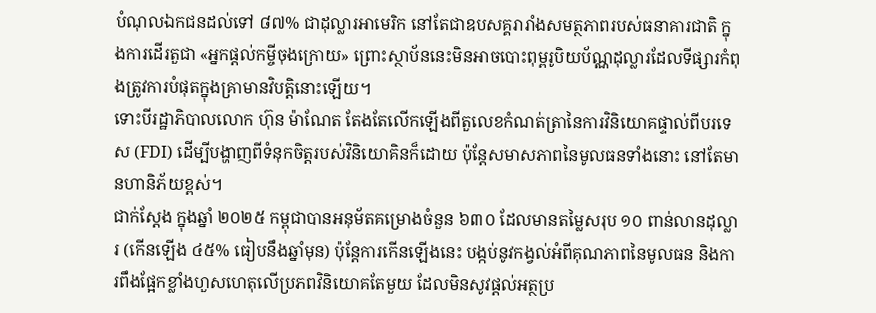បំណុលឯកជនដល់ទៅ ៨៧% ជាដុល្លារអាមេរិក នៅតែជាឧបសគ្គរារាំងសមត្ថភាពរបស់ធនាគារជាតិ ក្នុងការដើរតួជា «អ្នកផ្តល់កម្ចីចុងក្រោយ» ព្រោះស្ថាប័ននេះមិនអាចបោះពុម្ពរូបិយប័ណ្ណដុល្លារដែលទីផ្សារកំពុងត្រូវការបំផុតក្នុងគ្រាមានវិបត្តិនោះឡើយ។
ទោះបីរដ្ឋាភិបាលលោក ហ៊ុន ម៉ាណែត តែងតែលើកឡើងពីតួលេខកំណត់ត្រានៃការវិនិយោគផ្ទាល់ពីបរទេស (FDI) ដើម្បីបង្ហាញពីទំនុកចិត្តរបស់វិនិយោគិនក៏ដោយ ប៉ុន្តែសមាសភាពនៃមូលធនទាំងនោះ នៅតែមានហានិភ័យខ្ពស់។
ជាក់ស្តែង ក្នុងឆ្នាំ ២០២៥ កម្ពុជាបានអនុម័តគម្រោងចំនួន ៦៣០ ដែលមានតម្លៃសរុប ១០ ពាន់លានដុល្លារ (កើនឡើង ៤៥% ធៀបនឹងឆ្នាំមុន) ប៉ុន្តែការកើនឡើងនេះ បង្កប់នូវកង្វល់អំពីគុណភាពនៃមូលធន និងការពឹងផ្អែកខ្លាំងហួសហេតុលើប្រភពវិនិយោគតែមួយ ដែលមិនសូវផ្ដល់អត្ថប្រ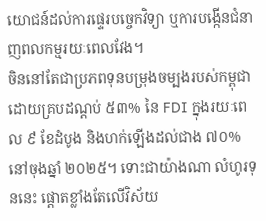យោជន៍ដល់ការផ្ទេរបច្ចេកវិទ្យា ឬការបង្កើនជំនាញពលកម្មរយៈពេលវែង។
ចិននៅតែជាប្រភពទុនបម្រុងចម្បងរបស់កម្ពុជា ដោយគ្របដណ្តប់ ៥៣% នៃ FDI ក្នុងរយៈពេល ៩ ខែដំបូង និងហក់ឡើងដល់ជាង ៧០% នៅចុងឆ្នាំ ២០២៥។ ទោះជាយ៉ាងណា លំហូរទុននេះ ផ្ដោតខ្លាំងតែលើវិស័យ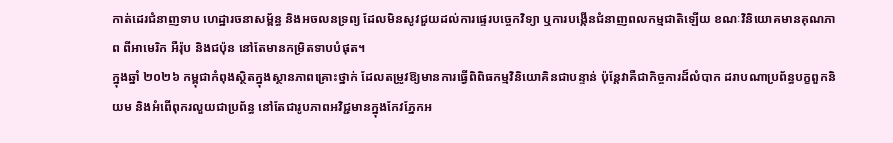កាត់ដេរជំនាញទាប ហេដ្ឋារចនាសម្ព័ន្ធ និងអចលនទ្រព្យ ដែលមិនសូវជួយដល់ការផ្ទេរបច្ចេកវិទ្យា ឬការបង្កើនជំនាញពលកម្មជាតិឡើយ ខណៈវិនិយោគមានគុណភាព ពីអាមេរិក អឺរ៉ុប និងជប៉ុន នៅតែមានកម្រិតទាបបំផុត។
ក្នុងឆ្នាំ ២០២៦ កម្ពុជាកំពុងស្ថិតក្នុងស្ថានភាពគ្រោះថ្នាក់ ដែលតម្រូវឱ្យមានការធ្វើពិពិធកម្មវិនិយោគិនជាបន្ទាន់ ប៉ុន្តែវាគឺជាកិច្ចការដ៏លំបាក ដរាបណាប្រព័ន្ធបក្ខពួកនិយម និងអំពើពុករលួយជាប្រព័ន្ធ នៅតែជារូបភាពអវិជ្ជមានក្នុងកែវភ្នែកអ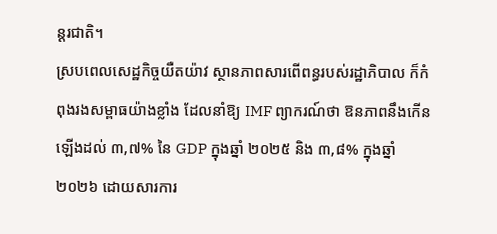ន្តរជាតិ។
ស្របពេលសេដ្ឋកិច្ចយឺតយ៉ាវ ស្ថានភាពសារពើពន្ធរបស់រដ្ឋាភិបាល ក៏កំពុងរងសម្ពាធយ៉ាងខ្លាំង ដែលនាំឱ្យ IMF ព្យាករណ៍ថា ឱនភាពនឹងកើនឡើងដល់ ៣,៧% នៃ GDP ក្នុងឆ្នាំ ២០២៥ និង ៣,៨% ក្នុងឆ្នាំ ២០២៦ ដោយសារការ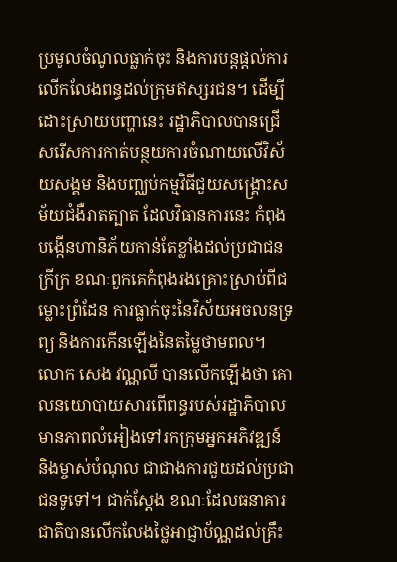ប្រមូលចំណូលធ្លាក់ចុះ និងការបន្តផ្តល់ការលើកលែងពន្ធដល់ក្រុមឥស្សរជន។ ដើម្បីដោះស្រាយបញ្ហានេះ រដ្ឋាភិបាលបានជ្រើសរើសការកាត់បន្ថយការចំណាយលើវិស័យសង្គម និងបញ្ឈប់កម្មវិធីជួយសង្គ្រោះសម័យជំងឺរាតត្បាត ដែលវិធានការនេះ កំពុងបង្កើនហានិភ័យកាន់តែខ្លាំងដល់ប្រជាជនក្រីក្រ ខណៈពួកគេកំពុងរងគ្រោះស្រាប់ពីជម្លោះព្រំដែន ការធ្លាក់ចុះនៃវិស័យអចលនទ្រព្យ និងការកើនឡើងនៃតម្លៃថាមពល។
លោក សេង វណ្ណលី បានលើកឡើងថា គោលនយោបាយសារពើពន្ធរបស់រដ្ឋាភិបាលមានភាពលំអៀងទៅរកក្រុមអ្នកអភិវឌ្ឍន៍ និងម្ចាស់បំណុល ជាជាងការជួយដល់ប្រជាជនទូទៅ។ ជាក់ស្តែង ខណៈដែលធនាគារជាតិបានលើកលែងថ្លៃអាជ្ញាប័ណ្ណដល់គ្រឹះ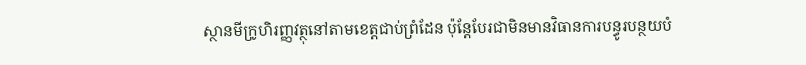ស្ថានមីក្រូហិរញ្ញវត្ថុនៅតាមខេត្តជាប់ព្រំដែន ប៉ុន្តែបែរជាមិនមានវិធានការបន្ធូរបន្ថយបំ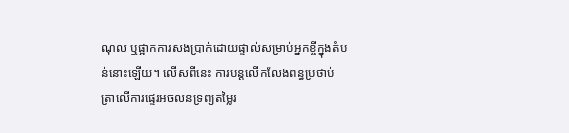ណុល ឬផ្អាកការសងប្រាក់ដោយផ្ទាល់សម្រាប់អ្នកខ្ចីក្នុងតំបន់នោះឡើយ។ លើសពីនេះ ការបន្តលើកលែងពន្ធប្រថាប់ត្រាលើការផ្ទេរអចលនទ្រព្យតម្លៃរ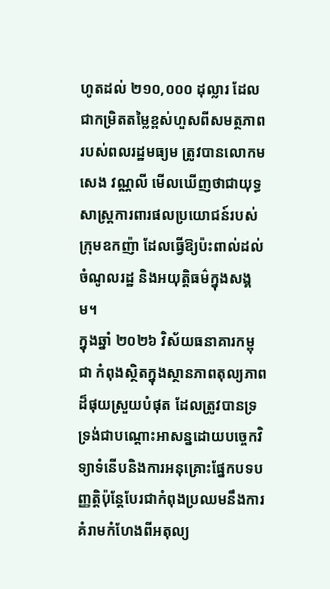ហូតដល់ ២១០,០០០ ដុល្លារ ដែលជាកម្រិតតម្លៃខ្ពស់ហួសពីសមត្ថភាពរបស់ពលរដ្ឋមធ្យម ត្រូវបានលោកមសេង វណ្ណលី មើលឃើញថាជាយុទ្ធសាស្ត្រការពារផលប្រយោជន៍របស់ក្រុមឧកញ៉ា ដែលធ្វើឱ្យប៉ះពាល់ដល់ចំណូលរដ្ឋ និងអយុត្តិធម៌ក្នុងសង្គម។
ក្នុងឆ្នាំ ២០២៦ វិស័យធនាគារកម្ពុជា កំពុងស្ថិតក្នុងស្ថានភាពតុល្យភាពដ៏ផុយស្រួយបំផុត ដែលត្រូវបានទ្រទ្រង់ជាបណ្តោះអាសន្នដោយបច្ចេកវិទ្យាទំនើបនិងការអនុគ្រោះផ្នែកបទបញ្ញត្តិប៉ុន្តែបែរជាកំពុងប្រឈមនឹងការគំរាមកំហែងពីអតុល្យ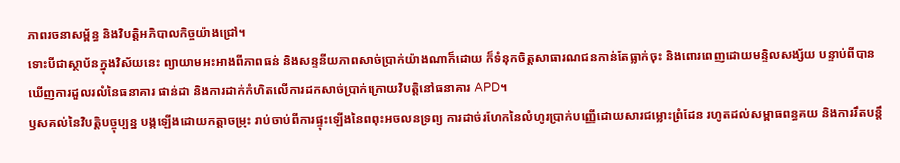ភាពរចនាសម្ព័ន្ធ និងវិបត្តិអភិបាលកិច្ចយ៉ាងជ្រៅ។
ទោះបីជាស្ថាប័នក្នុងវិស័យនេះ ព្យាយាមអះអាងពីភាពធន់ និងសន្ទនីយភាពសាច់ប្រាក់យ៉ាងណាក៏ដោយ ក៏ទំនុកចិត្តសាធារណជនកាន់តែធ្លាក់ចុះ និងពោរពេញដោយមន្ទិលសង្ស័យ បន្ទាប់ពីបានឃើញការដួលរលំនៃធនាគារ ផាន់ដា និងការដាក់កំហិតលើការដកសាច់ប្រាក់ក្រោយវិបត្តិនៅធនាគារ APD។
ឫសគល់នៃវិបត្តិបច្ចុប្បន្ន បង្កឡើងដោយកត្តាចម្រុះ រាប់ចាប់ពីការផ្ទុះឡើងនៃពពុះអចលនទ្រព្យ ការដាច់រហែកនៃលំហូរប្រាក់បញ្ញើដោយសារជម្លោះព្រំដែន រហូតដល់សម្ពាធពន្ធគយ និងការរឹតបន្តឹ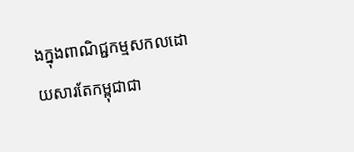ងក្នុងពាណិជ្ជកម្មសកលដោយសារតែកម្ពុជាជា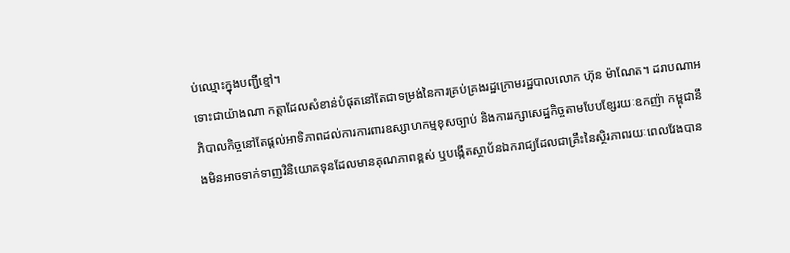ប់ឈ្មោះក្នុងបញ្ជីខ្មៅ។
ទោះជាយ៉ាងណា កត្តាដែលសំខាន់បំផុតនៅតែជាទម្រង់នៃការគ្រប់គ្រងរដ្ឋក្រោមរដ្ឋបាលលោក ហ៊ុន ម៉ាណែត។ ដរាបណាអភិបាលកិច្ចនៅតែផ្តល់អាទិភាពដល់ការការពារឧស្សាហកម្មខុសច្បាប់ និងការរក្សាសេដ្ឋកិច្ចតាមបែបខ្សែរយៈឧកញ៉ា កម្ពុជានឹងមិនអាចទាក់ទាញវិនិយោគទុនដែលមានគុណភាពខ្ពស់ ឬបង្កើតស្ថាប័នឯករាជ្យដែលជាគ្រឹះនៃស្ថិរភាពរយៈពេលវែងបាន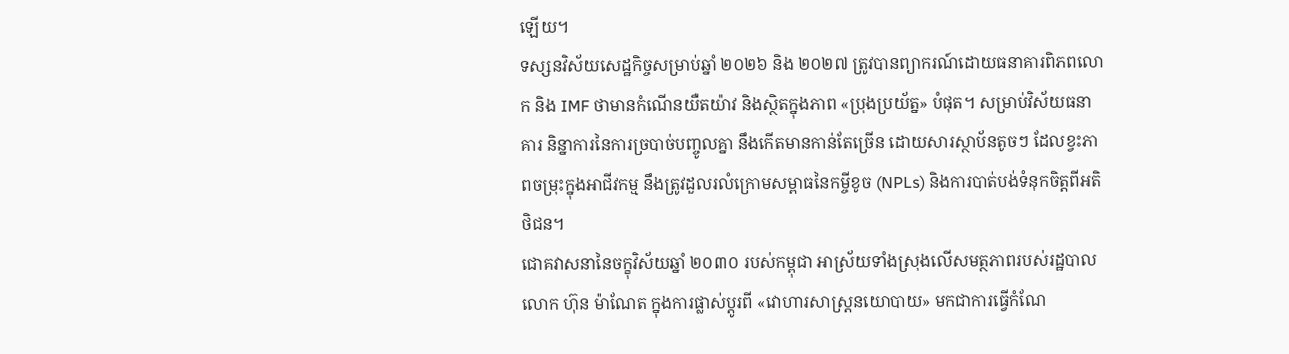ឡើយ។
ទស្សនវិស័យសេដ្ឋកិច្ចសម្រាប់ឆ្នាំ ២០២៦ និង ២០២៧ ត្រូវបានព្យាករណ៍ដោយធនាគារពិភពលោក និង IMF ថាមានកំណើនយឺតយ៉ាវ និងស្ថិតក្នុងភាព «ប្រុងប្រយ័ត្ន» បំផុត។ សម្រាប់វិស័យធនាគារ និន្នាការនៃការច្របាច់បញ្ចូលគ្នា នឹងកើតមានកាន់តែច្រើន ដោយសារស្ថាប័នតូចៗ ដែលខ្វះភាពចម្រុះក្នុងអាជីវកម្ម នឹងត្រូវដួលរលំក្រោមសម្ពាធនៃកម្ចីខូច (NPLs) និងការបាត់បង់ទំនុកចិត្តពីអតិថិជន។
ជោគវាសនានៃចក្ខុវិស័យឆ្នាំ ២០៣០ របស់កម្ពុជា អាស្រ័យទាំងស្រុងលើសមត្ថភាពរបស់រដ្ឋបាលលោក ហ៊ុន ម៉ាណែត ក្នុងការផ្លាស់ប្តូរពី «វោហារសាស្ត្រនយោបាយ» មកជាការធ្វើកំណែ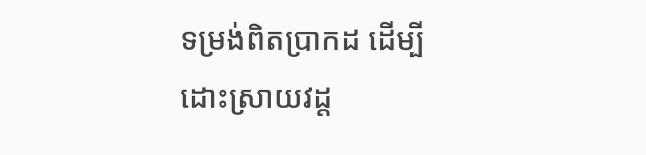ទម្រង់ពិតប្រាកដ ដើម្បីដោះស្រាយវដ្ត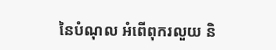នៃបំណុល អំពើពុករលួយ និ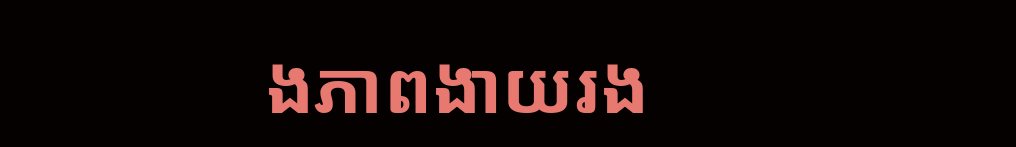ងភាពងាយរង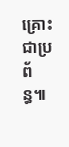គ្រោះជាប្រព័ន្ធ៕